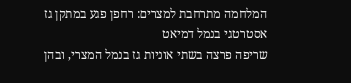המלחמה מתרחבת למצרים: רחפן פגע במתקן גז אסטרטגי בנמל דמיאט
שריפה פרצה בשתי אוניות גז בנמל המצרי, ובהן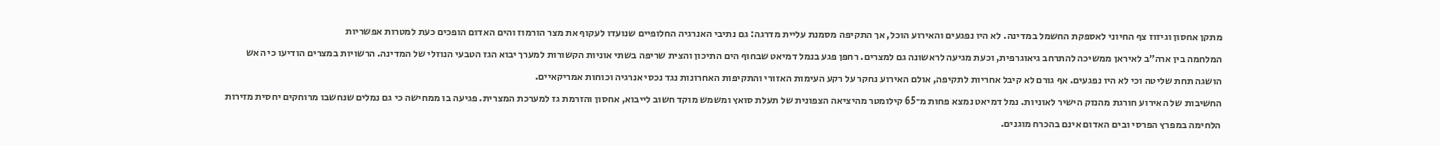מתקן אחסון וגיזוז צף החיוני לאספקת החשמל במדינה. לא היו נפגעים והאירוע הוכל, אך התקיפה מסמנת עליית מדרגה: גם נתיבי האנרגיה החלופיים שנועדו לעקוף את מצר הורמוז והים האדום הופכים כעת למטרות אפשריות
המלחמה בין ארה״ב לאיראן ממשיכה להתרחב גיאוגרפית, וכעת מגיעה לראשונה גם למצרים. רחפן פגע בנמל דמיאט שבחוף הים התיכון והצית שריפה בשתי אוניות הקשורות למערך יבוא הגז הטבעי הנוזלי של המדינה. הרשויות במצרים הודיעו כי האש הושגה תחת שליטה וכי לא היו נפגעים. אף גורם לא קיבל אחריות לתקיפה, אולם האירוע נחקר על רקע העימות האזורי והתקיפות האחרונות נגד נכסי אנרגיה וכוחות אמריקאיים.
החשיבות של האירוע חורגת מהנזק הישיר לאוניות. נמל דמיאט נמצא פחות מ־65 קילומטר מהיציאה הצפונית של תעלת סואץ ומשמש מוקד חשוב לייבוא, אחסון והזרמת גז למערכת המצרית. פגיעה בו ממחישה כי גם נמלים שנחשבו מרוחקים יחסית מזירות הלחימה במפרץ הפרסי ובים האדום אינם בהכרח מוגנים.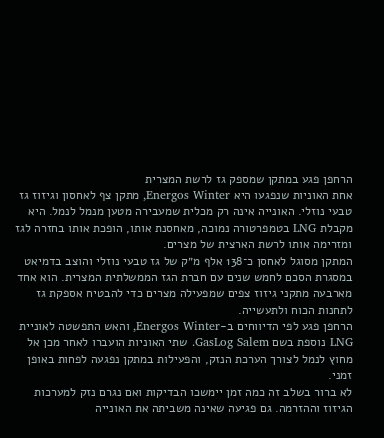הרחפן פגע במתקן שמספק גז לרשת המצרית
אחת האוניות שנפגעו היא Energos Winter, מתקן צף לאחסון וגיזוז גז טבעי נוזלי. האונייה אינה רק מכלית שמעבירה מטען מנמל לנמל. היא מקבלת LNG בטמפרטורה נמוכה, מאחסנת אותו, הופכת אותו בחזרה לגז ומזרימה אותו לרשת הארצית של מצרים.
המתקן מסוגל לאחסן כ־138 אלף מ״ק של גז טבעי נוזלי והוצב בדמיאט במסגרת הסכם לחמש שנים עם חברת הגז הממשלתית המצרית. הוא אחד מארבעה מתקני גיזוז צפים שמפעילה מצרים כדי להבטיח אספקת גז לתחנות הכוח ולתעשייה.
הרחפן פגע לפי הדיווחים ב-Energos Winter, והאש התפשטה לאוניית LNG נוספת בשם GasLog Salem. שתי האוניות הועברו לאחר מכן אל מחוץ לנמל לצורך הערכת הנזק, והפעילות במתקן נפגעה לפחות באופן זמני.
לא ברור בשלב זה כמה זמן יימשכו הבדיקות ואם נגרם נזק למערכות הגיזוז וההזרמה. גם פגיעה שאינה משביתה את האונייה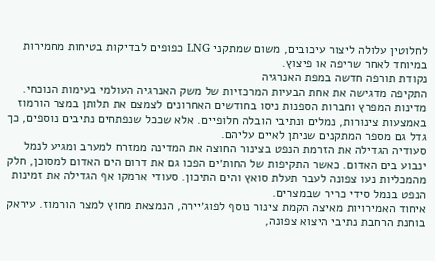לחלוטין עלולה ליצור עיכובים, משום שמתקני LNG כפופים לבדיקות בטיחות מחמירות במיוחד לאחר שריפה או פיצוץ.
נקודת תורפה חדשה במפת האנרגיה
התקיפה מדגישה את אחת הבעיות המרכזיות של משק האנרגיה העולמי בעימות הנוכחי. מדינות המפרץ וחברות הספנות ניסו בחודשים האחרונים לצמצם את תלותן במצר הורמוז באמצעות צינורות, נמלים ונתיבי הובלה חלופיים. אלא שככל שנפתחים נתיבים נוספים, כך גדל גם מספר המתקנים שניתן לאיים עליהם.
סעודיה הגדילה את הזרמת הנפט בצינור החוצה את המדינה ממזרח למערב ומגיע לנמל ינבוע בים האדום. כאשר התקיפות של החות׳ים הפכו גם את דרום הים האדום למסוכן, חלק מהמכליות נעו צפונה לעבר תעלת סואץ והים התיכון. סעודי ארמקו אף הגדילה את זמינות הנפט בנמל סידי כריר שבמצרים.
איחוד האמירויות מאיצה הקמת צינור נוסף לפוג׳יירה, הנמצאת מחוץ למצר הורמוז. עיראק בוחנת הרחבת נתיבי היצוא צפונה,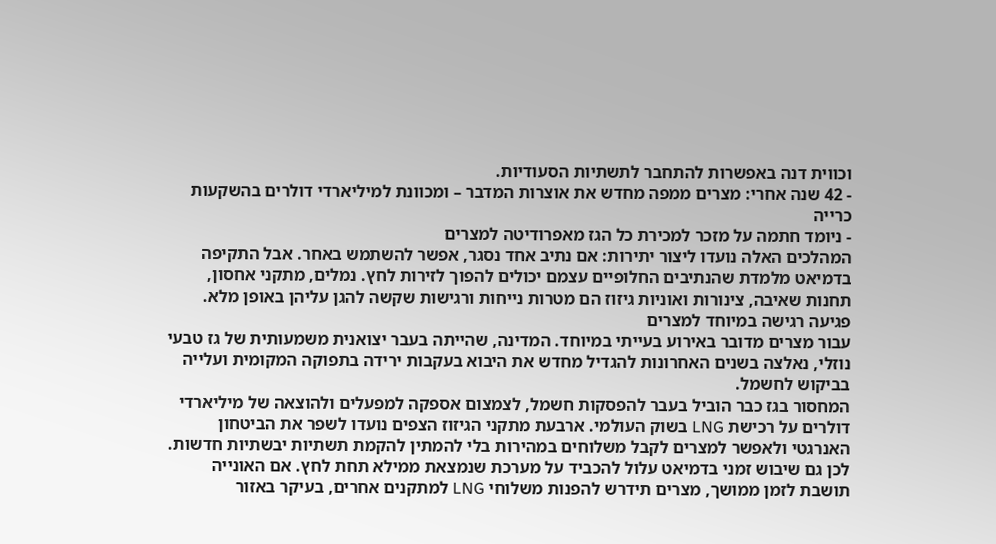וכווית דנה באפשרות להתחבר לתשתיות הסעודיות.
- 42 שנה אחרי: מצרים ממפה מחדש את אוצרות המדבר – ומכוונת למיליארדי דולרים בהשקעות כרייה
- ניומד חתמה על מזכר למכירת כל הגז מאפרודיטה למצרים
המהלכים האלה נועדו ליצור יתירות: אם נתיב אחד נסגר, אפשר להשתמש באחר. אבל התקיפה בדמיאט מלמדת שהנתיבים החלופיים עצמם יכולים להפוך לזירות לחץ. נמלים, מתקני אחסון, תחנות שאיבה, צינורות ואוניות גיזוז הם מטרות נייחות ורגישות שקשה להגן עליהן באופן מלא.
פגיעה רגישה במיוחד למצרים
עבור מצרים מדובר באירוע בעייתי במיוחד. המדינה, שהייתה בעבר יצואנית משמעותית של גז טבעי נוזלי, נאלצה בשנים האחרונות להגדיל מחדש את היבוא בעקבות ירידה בתפוקה המקומית ועלייה בביקוש לחשמל.
המחסור בגז כבר הוביל בעבר להפסקות חשמל, לצמצום אספקה למפעלים ולהוצאה של מיליארדי דולרים על רכישת LNG בשוק העולמי. ארבעת מתקני הגיזוז הצפים נועדו לשפר את הביטחון האנרגטי ולאפשר למצרים לקבל משלוחים במהירות בלי להמתין להקמת תשתיות יבשתיות חדשות.
לכן גם שיבוש זמני בדמיאט עלול להכביד על מערכת שנמצאת ממילא תחת לחץ. אם האונייה תושבת לזמן ממושך, מצרים תידרש להפנות משלוחי LNG למתקנים אחרים, בעיקר באזור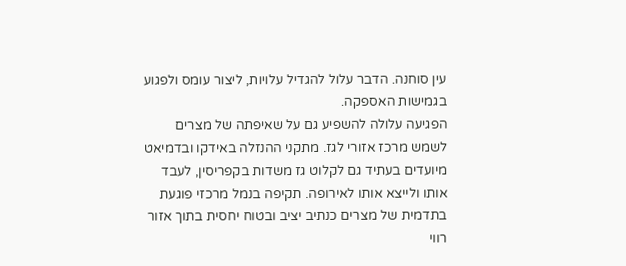עין סוחנה. הדבר עלול להגדיל עלויות, ליצור עומס ולפגוע בגמישות האספקה.
הפגיעה עלולה להשפיע גם על שאיפתה של מצרים לשמש מרכז אזורי לגז. מתקני ההנזלה באידקו ובדמיאט מיועדים בעתיד גם לקלוט גז משדות בקפריסין, לעבד אותו ולייצא אותו לאירופה. תקיפה בנמל מרכזי פוגעת בתדמית של מצרים כנתיב יציב ובטוח יחסית בתוך אזור רווי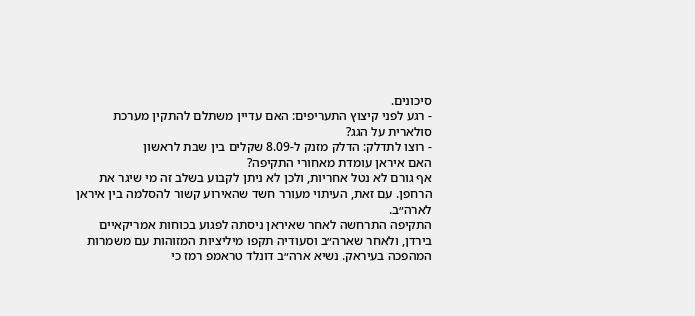סיכונים.
- רגע לפני קיצוץ התעריפים: האם עדיין משתלם להתקין מערכת סולארית על הגג?
- רוצו לתדלק: הדלק מזנק ל-8.09 שקלים בין שבת לראשון
האם איראן עומדת מאחורי התקיפה?
אף גורם לא נטל אחריות, ולכן לא ניתן לקבוע בשלב זה מי שיגר את הרחפן. עם זאת, העיתוי מעורר חשד שהאירוע קשור להסלמה בין איראן לארה״ב.
התקיפה התרחשה לאחר שאיראן ניסתה לפגוע בכוחות אמריקאיים בירדן, ולאחר שארה״ב וסעודיה תקפו מיליציות המזוהות עם משמרות המהפכה בעיראק. נשיא ארה״ב דונלד טראמפ רמז כי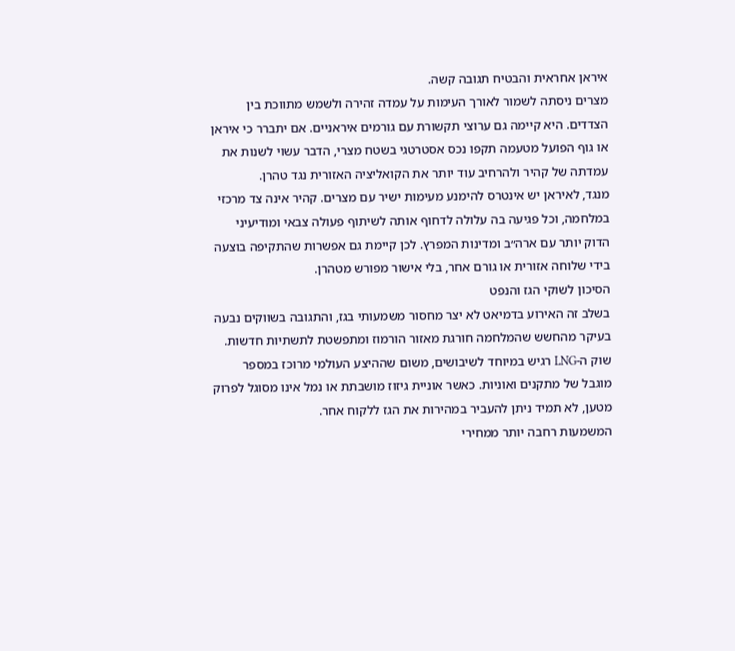איראן אחראית והבטיח תגובה קשה.
מצרים ניסתה לשמור לאורך העימות על עמדה זהירה ולשמש מתווכת בין הצדדים. היא קיימה גם ערוצי תקשורת עם גורמים איראניים. אם יתברר כי איראן או גוף הפועל מטעמה תקפו נכס אסטרטגי בשטח מצרי, הדבר עשוי לשנות את עמדתה של קהיר ולהרחיב עוד יותר את הקואליציה האזורית נגד טהרן.
מנגד, לאיראן יש אינטרס להימנע מעימות ישיר עם מצרים. קהיר אינה צד מרכזי במלחמה, וכל פגיעה בה עלולה לדחוף אותה לשיתוף פעולה צבאי ומודיעיני הדוק יותר עם ארה״ב ומדינות המפרץ. לכן קיימת גם אפשרות שהתקיפה בוצעה בידי שלוחה אזורית או גורם אחר, בלי אישור מפורש מטהרן.
הסיכון לשוקי הגז והנפט
בשלב זה האירוע בדמיאט לא יצר מחסור משמעותי בגז, והתגובה בשווקים נבעה בעיקר מהחשש שהמלחמה חורגת מאזור הורמוז ומתפשטת לתשתיות חדשות.
שוק ה-LNG רגיש במיוחד לשיבושים, משום שההיצע העולמי מרוכז במספר מוגבל של מתקנים ואוניות. כאשר אוניית גיזוז מושבתת או נמל אינו מסוגל לפרוק מטען, לא תמיד ניתן להעביר במהירות את הגז ללקוח אחר.
המשמעות רחבה יותר ממחירי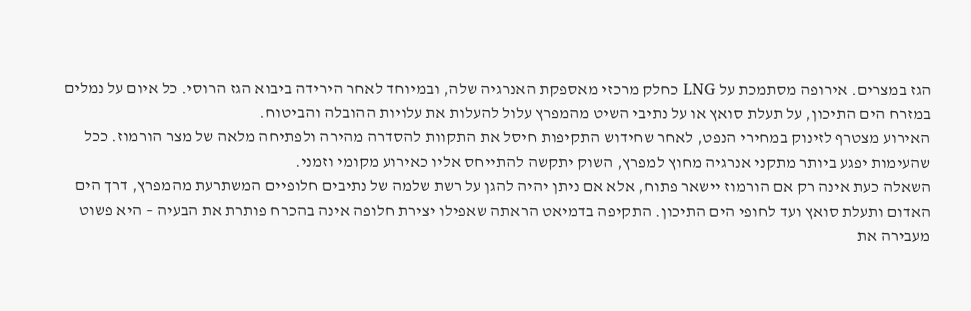הגז במצרים. אירופה מסתמכת על LNG כחלק מרכזי מאספקת האנרגיה שלה, ובמיוחד לאחר הירידה ביבוא הגז הרוסי. כל איום על נמלים במזרח הים התיכון, על תעלת סואץ או על נתיבי השיט מהמפרץ עלול להעלות את עלויות ההובלה והביטוח.
האירוע מצטרף לזינוק במחירי הנפט, לאחר שחידוש התקיפות חיסל את התקוות להסדרה מהירה ולפתיחה מלאה של מצר הורמוז. ככל שהעימות יפגע ביותר מתקני אנרגיה מחוץ למפרץ, השוק יתקשה להתייחס אליו כאירוע מקומי וזמני.
השאלה כעת אינה רק אם הורמוז יישאר פתוח, אלא אם ניתן יהיה להגן על רשת שלמה של נתיבים חלופיים המשתרעת מהמפרץ, דרך הים האדום ותעלת סואץ ועד לחופי הים התיכון. התקיפה בדמיאט הראתה שאפילו יצירת חלופה אינה בהכרח פותרת את הבעיה – היא פשוט מעבירה את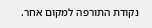נקודת התורפה למקום אחר.